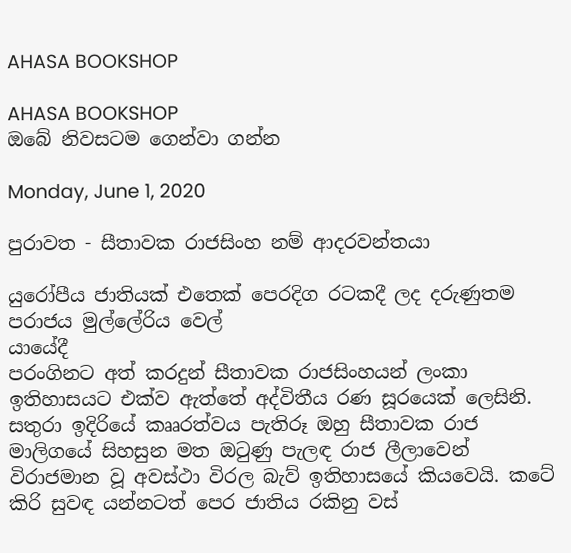AHASA BOOKSHOP

AHASA BOOKSHOP
ඔබේ නිවසටම ගෙන්වා ගන්න

Monday, June 1, 2020

පුරාවත - සීතාවක රාජසිංහ නම් ආදරවන්තයා

යුරෝපීය ජාතියක් එතෙක් පෙරදිග රටකදී ලද දරුණුතම පරාජය මුල්ලේරිය වෙල්
යායේදී
පරංගිනට අත් කරදුන් සීතාවක රාජසිංහයන් ලංකා ඉතිහාසයට එක්ව ඇත්තේ අද්විතීය රණ සූරයෙක් ලෙසිනි. සතුරා ඉදිරියේ කෲරත්වය පැතිරූ ඔහු සීතාවක රාජ මාලිගයේ සිහසුන මත ඔටුණු පැලඳ රාජ ලීලාවෙන් විරාජමාන වූ අවස්ථා විරල බැව් ඉතිහාසයේ කියවෙයි. කටේ කිරි සුවඳ යන්නටත් පෙර ජාතිය රකිනු වස්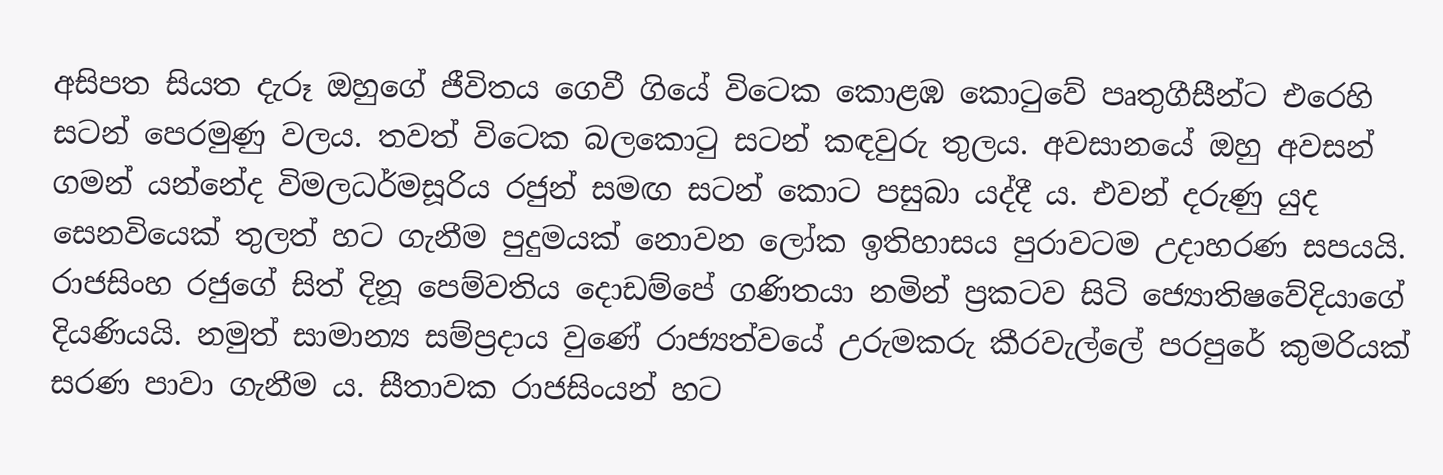අසිපත සියත දැරූ ඔහුගේ ජීවිතය ගෙවී ගියේ විටෙක කොළඹ කොටුවේ පෘතුගීසීන්ට එරෙහි සටන් පෙරමුණු වලය. තවත් විටෙක බලකොටු සටන් කඳවුරු තුලය. අවසානයේ ඔහු අවසන් ගමන් යන්නේද විමලධර්මසූරිය රජුන් සමඟ සටන් කොට පසුබා යද්දී ය. එවන් දරුණු යුද සෙනවියෙක් තුලත් හට ගැනීම පුදුමයක් නොවන ලෝක ඉතිහාසය පුරාවටම උදාහරණ සපයයි.
රාජසිංහ රජුගේ සිත් දිනූ පෙම්වතිය දොඩම්පේ ගණිතයා නමින් ප්‍රකටව සිටි ජ්‍යොතිෂවේදියාගේ දියණියයි. නමුත් සාමාන්‍ය සම්ප්‍රදාය වුණේ රාජ්‍යත්වයේ උරුමකරු කීරවැල්ලේ පරපුරේ කුමරියක් සරණ පාවා ගැනීම ය. සීතාවක රාජසිංයන් හට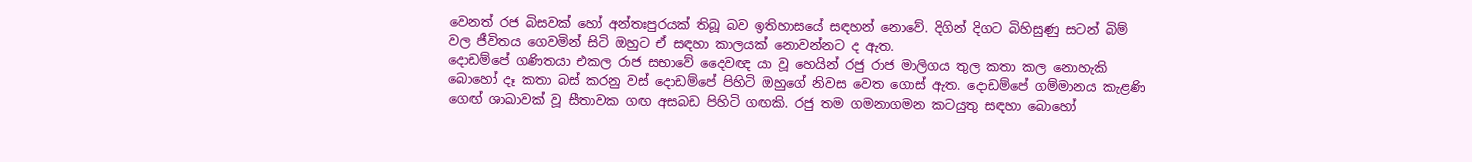වෙනත් රජ බිසවක් හෝ අන්තඃපුරයක් තිබූ බව ඉතිහාසයේ සඳහන් නොවේ. දිගින් දිගට බිහිසුණු සටන් බිම් වල ජීවිතය ගෙවමින් සිටි ඔහුට ඒ සඳහා කාලයක් නොවන්නට ද ඇත.
දොඩම්පේ ගණිතයා එකල රාජ සභාවේ දෛවඥ යා වූ හෙයින් රජු රාජ මාලිගය තුල කතා කල නොහැකි බොහෝ දෑ කතා බස් කරනු වස් දොඩම්පේ පිහිටි ඔහුගේ නිවස වෙත ගොස් ඇත. දොඩම්පේ ගම්මානය කැළණි ගෙඟ් ශාඛාවක් වූ සීතාවක ගඟ අසබඩ පිහිටි ගඟකි. රජු තම ගමනාගමන කටයුතු සඳහා බොහෝ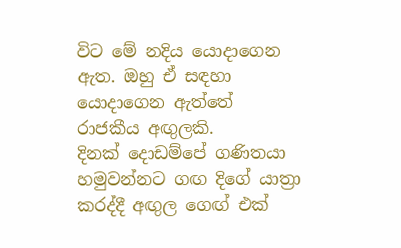විට මේ නදිය යොදාගෙන ඇත. ඔහු ඒ සඳහා යොදාගෙන ඇත්තේ රාජකීය අඟුලකි.
දිනක් දොඩම්පේ ගණිතයා හමුවන්නට ගඟ දිගේ යාත්‍රා කරද්දී අඟුල ගෙඟ් එක්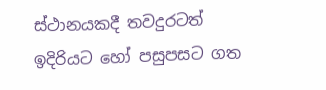ස්ථානයකදී තවදුරටත් ඉදිරියට හෝ පසුපසට ගත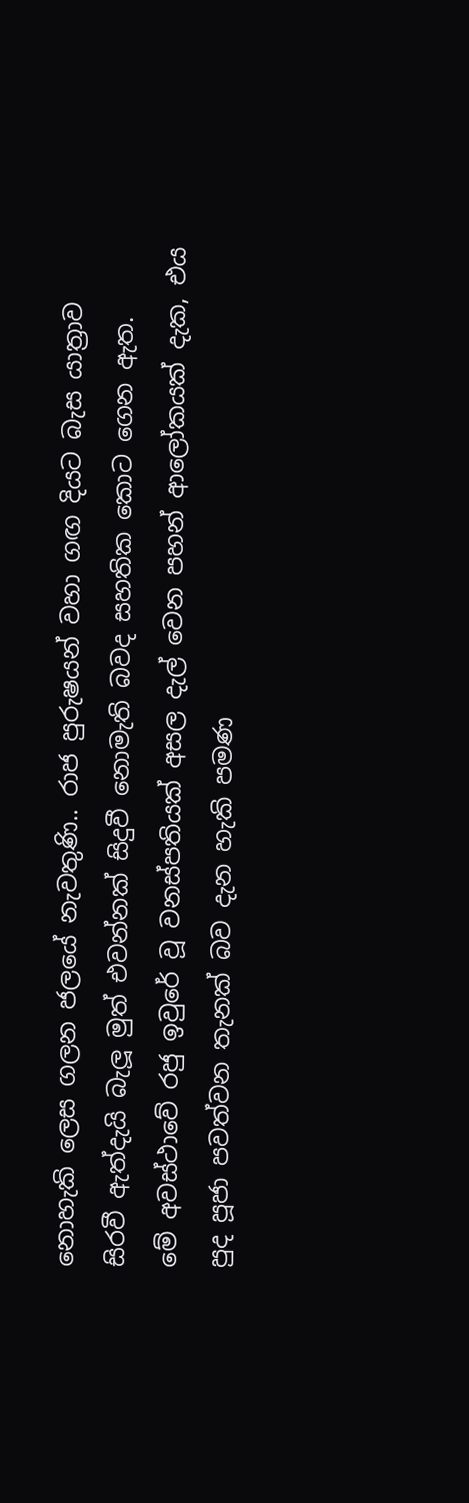නොහැකි ලෙස ගලන ජලයේ නැවතුණි.. රාජ පුරුෂයන් වහා ගඟ දියට බැස යාත්‍රාව සිරවී ඇත්දැයි බැලූ මුත් එවන්නක් සිදුවී නොමැති බවද සහතික කොට ගෙන ඇත.
මේ අවස්ථාවේ රජු ඉවුරේ වූ වනස්පතියක් අසල දැල් වෙන පහන් ආලෝකයක් දැක, එය පුද පූජා පවත්වන තැනක් බව දැන හැකි පමණ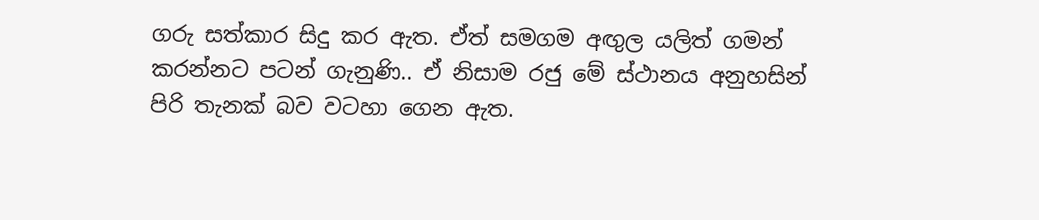ගරු සත්කාර සිදු කර ඇත. ඒත් සමගම අඟුල යලිත් ගමන් කරන්නට පටන් ගැනුණි.. ඒ නිසාම රජු මේ ස්ථානය අනුහසින් පිරි තැනක් බව වටහා ගෙන ඇත.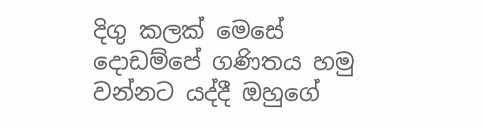දිගු කලක් මෙසේ දොඩම්පේ ගණිතය හමු වන්නට යද්දී ඔහුගේ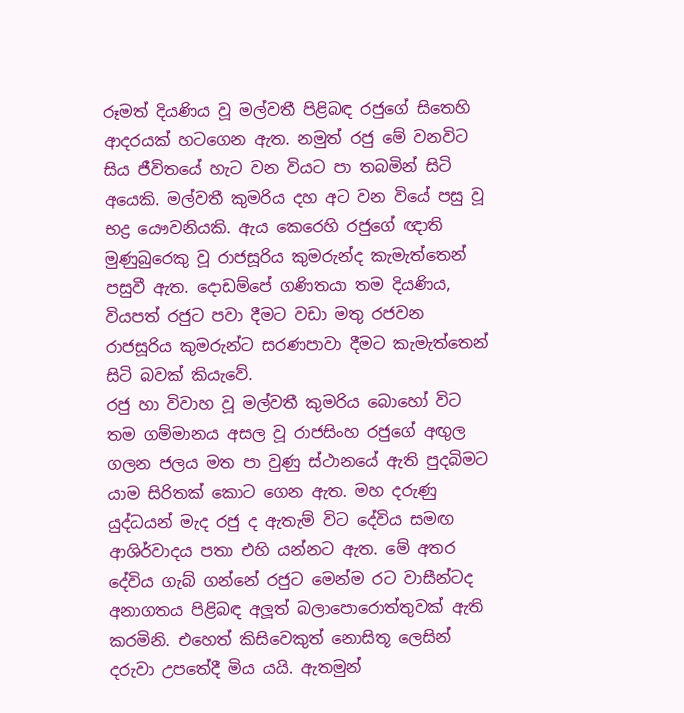රූමත් දියණිය වූ මල්වතී පිළිබඳ රජුගේ සිතෙහි ආදරයක් හටගෙන ඇත. නමුත් රජු මේ වනවිට සිය ජීවිතයේ හැට වන වියට පා තබමින් සිටි අයෙකි. මල්වතී කුමරිය දහ අට වන වියේ පසු වූ භද්‍ර යෞවනියකි. ඇය කෙරෙහි රජුගේ ඥාති මුණුබුරෙකු වූ රාජසූරිය කුමරුන්ද කැමැත්තෙන් පසුවී ඇත. දොඩම්පේ ගණිතයා තම දියණිය, වියපත් රජුට පවා දීමට වඩා මතු රජවන රාජසූරිය කුමරුන්ට සරණපාවා දීමට කැමැත්තෙන් සිටි බවක් කියැවේ.
රජු හා විවාහ වූ මල්වතී කුමරිය බොහෝ විට තම ගම්මානය අසල වූ රාජසිංහ රජුගේ අඟුල ගලන ජලය මත පා වුණු ස්ථානයේ ඇති පුදබිමට යාම සිරිතක් කොට ගෙන ඇත. මහ දරුණු යුද්ධයන් මැද රජු ද ඇතැම් විට දේවිය සමඟ ආශිර්වාදය පතා එහි යන්නට ඇත. මේ අතර දේවිය ගැබ් ගන්නේ රජුට මෙන්ම රට වාසීන්ටද අනාගතය පිළිබඳ අලූත් බලාපොරොත්තුවක් ඇති කරමිනි. එහෙත් කිසිවෙකුත් නොසිතූ ලෙසින් දරුවා උපතේදී මිය යයි. ඇතමුන්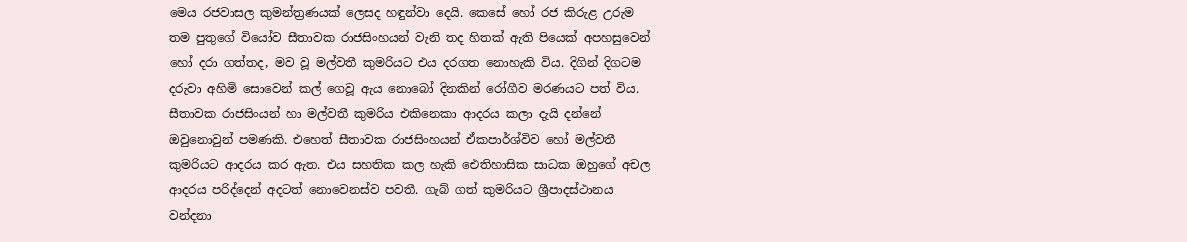මෙය රජවාසල කුමන්ත්‍රණයක් ලෙසද හඳුන්වා දෙයි. කෙසේ හෝ රජ කිරුළ උරුම තම පුතුගේ වියෝව සීතාවක රාජසිංහයන් වැනි තද හිතක් ඇති පියෙක් අපහසුවෙන් හෝ දරා ගත්තද, මව වූ මල්වතී කුමරියට එය දරගත නොහැකි විය. දිගින් දිගටම දරුවා අහිමි සොවෙන් කල් ගෙවූ ඇය නොබෝ දිනකින් රෝගීව මරණයට පත් විය.
සීතාවක රාජසිංයන් හා මල්වතී කුමරිය එකිනෙකා ආදරය කලා දැයි දන්නේ ඔවුනොවුන් පමණකි. එහෙත් සීතාවක රාජසිංහයන් ඒකපාර්ශ්විව හෝ මල්වතී කුමරියට ආදරය කර ඇත. එය සහතික කල හැකි ඓතිහාසික සාධක ඔහුගේ අචල ආදරය පරිද්දෙන් අදටත් නොවෙනස්ව පවතී. ගැබ් ගත් කුමරියට ශ්‍රීපාදස්ථානය වන්දනා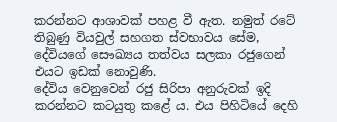කරන්නට ආශාවක් පහළ වී ඇත. නමුත් රටේ තිබුණු වියවුල් සහගත ස්වභාවය සේම, දේවියගේ සෞඛ්‍යය තත්වය සලකා රජුගෙන් එයට ඉඩක් නොවුණි.
දේවිය වෙනුවෙන් රජු සිරිපා අනුරුවක් ඉදි කරන්නට කටයුතු කළේ ය. එය පිහිටියේ දෙහි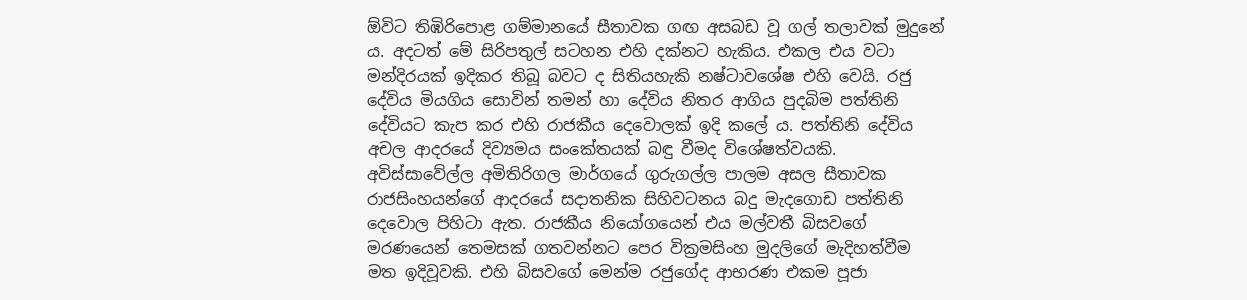ඕවිට තිඹිරිපොළ ගම්මානයේ සීතාවක ගඟ අසබඩ වූ ගල් තලාවක් මුදුනේ ය. අදටත් මේ සිරිපතුල් සටහන එහි දක්නට හැකිය. එකල එය වටා මන්දිරයක් ඉදිකර තිබූ බවට ද සිතියහැකි නෂ්ටාවශේෂ එහි වෙයි. රජු දේවිය මියගිය සොවින් තමන් හා දේවිය නිතර ආගිය පුදබිම පත්තිනි දේවියට කැප කර එහි රාජකීය දෙවොලක් ඉදි කලේ ය. පත්තිනි දේවිය අචල ආදරයේ දිව්‍යමය සංකේතයක් බඳු වීමද විශේෂත්වයකි.
අවිස්සාවේල්ල අමිතිරිගල මාර්ගයේ ගුරුගල්ල පාලම අසල සීතාවක රාජසිංහයන්ගේ ආදරයේ සදාතනික සිහිවටනය බදු මැදගොඩ පත්තිනි දෙවොල පිහිටා ඇත. රාජකීය නියෝගයෙන් එය මල්වතී බිසවගේ මරණයෙන් තෙමසක් ගතවන්නට පෙර වික්‍රමසිංහ මුදලිගේ මැදිහත්වීම මත ඉදිවූවකි. එහි බිසවගේ මෙන්ම රජුගේද ආභරණ එකම පූජා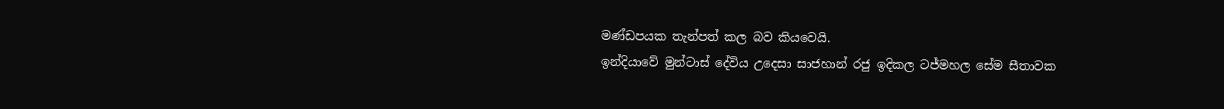මණ්ඩපයක තැන්පත් කල බව කියවෙයි.
ඉන්දියාවේ මුන්ටාස් දේවිය උදෙසා සාජහාන් රජු ඉදිකල ටජ්මහල සේම සීතාවක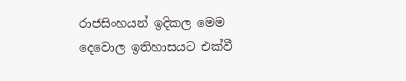රාජසිංහයන් ඉදිකල මෙම දෙවොල ඉතිහාසයට එක්වී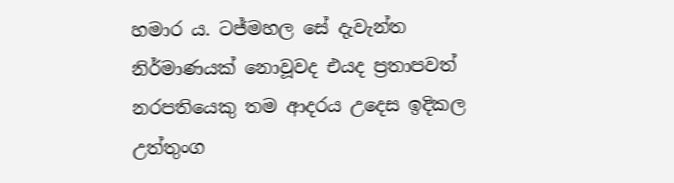හමාර ය. ටජ්මහල සේ දැවැන්ත නිර්මාණයක් නොවූවද එයද ප්‍රතාපවත් නරපතියෙකු තම ආදරය උදෙස ඉදිකල උත්තුංග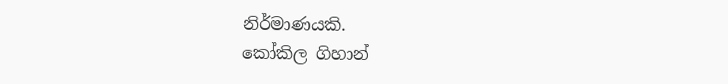නිර්මාණයකි.
කෝකිල ගිහාන්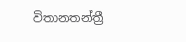විතානතන්ත්‍රී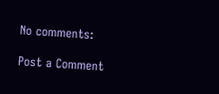No comments:

Post a Comment